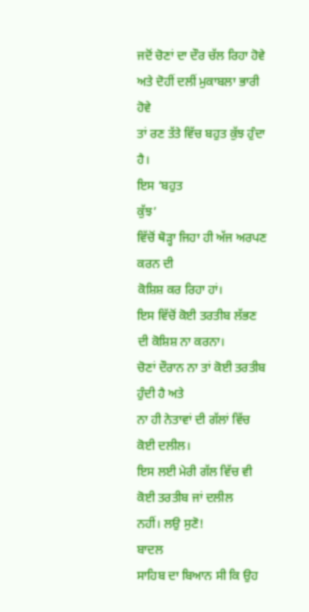ਜਦੋਂ ਚੋਣਾਂ ਦਾ ਦੌਰ ਚੱਲ ਰਿਹਾ ਹੋਵੇ ਅਤੇ ਦੋਹੀਂ ਦਲੀਂ ਮੁਕਾਬਲਾ ਭਾਰੀ ਹੋਵੇ
ਤਾਂ ਰਣ ਤੱਤੇ ਵਿੱਚ ਬਹੁਤ ਕੁੱਝ ਹੁੰਦਾ ਹੈ।
ਇਸ ‘ਬਹੁਤ
ਕੁੱਝ’
ਵਿੱਚੋਂ ਥੋੜ੍ਹਾ ਜਿਹਾ ਹੀ ਅੱਜ ਅਰਪਣ ਕਰਨ ਦੀ
ਕੋਸ਼ਿਸ਼ ਕਰ ਰਿਹਾ ਹਾਂ।
ਇਸ ਵਿੱਚੋਂ ਕੋਈ ਤਰਤੀਬ ਲੱਭਣ ਦੀ ਕੋਸ਼ਿਸ਼ ਨਾ ਕਰਨਾ।
ਚੋਣਾਂ ਦੌਰਾਨ ਨਾ ਤਾਂ ਕੋਈ ਤਰਤੀਬ ਹੁੰਦੀ ਹੈ ਅਤੇ
ਨਾ ਹੀ ਨੇਤਾਵਾਂ ਦੀ ਗੱਲਾਂ ਵਿੱਚ ਕੋਈ ਦਲੀਲ।
ਇਸ ਲਈ ਮੇਰੀ ਗੱਲ ਵਿੱਚ ਵੀ ਕੋਈ ਤਰਤੀਬ ਜਾਂ ਦਲੀਲ
ਨਹੀਂ। ਲਉ ਸੁਣੋ!
ਬਾਦਲ
ਸਾਹਿਬ ਦਾ ਬਿਆਨ ਸੀ ਕਿ ਉਹ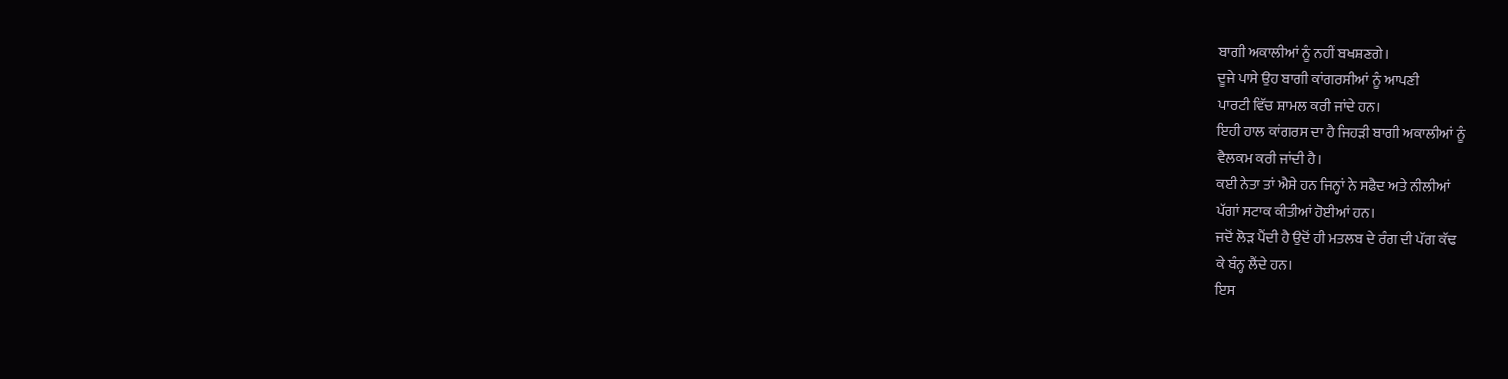ਬਾਗੀ ਅਕਾਲੀਆਂ ਨੂੰ ਨਹੀਂ ਬਖਸ਼ਣਗੇ।
ਦੂਜੇ ਪਾਸੇ ਉਹ ਬਾਗੀ ਕਾਂਗਰਸੀਆਂ ਨੂੰ ਆਪਣੀ
ਪਾਰਟੀ ਵਿੱਚ ਸ਼ਾਮਲ ਕਰੀ ਜਾਂਦੇ ਹਨ।
ਇਹੀ ਹਾਲ ਕਾਂਗਰਸ ਦਾ ਹੈ ਜਿਹੜੀ ਬਾਗੀ ਅਕਾਲੀਆਂ ਨੂੰ
ਵੈਲਕਮ ਕਰੀ ਜਾਂਦੀ ਹੈ।
ਕਈ ਨੇਤਾ ਤਾਂ ਐਸੇ ਹਨ ਜਿਨ੍ਹਾਂ ਨੇ ਸਫੈਦ ਅਤੇ ਨੀਲੀਆਂ
ਪੱਗਾਂ ਸਟਾਕ ਕੀਤੀਆਂ ਹੋਈਆਂ ਹਨ।
ਜਦੋਂ ਲੋੜ ਪੈਂਦੀ ਹੈ ਉਦੋਂ ਹੀ ਮਤਲਬ ਦੇ ਰੰਗ ਦੀ ਪੱਗ ਕੱਢ
ਕੇ ਬੰਨ੍ਹ ਲੈਂਦੇ ਹਨ।
ਇਸ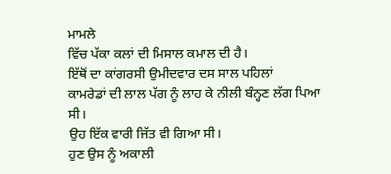ਮਾਮਲੇ
ਵਿੱਚ ਪੱਕਾ ਕਲਾਂ ਦੀ ਮਿਸਾਲ ਕਮਾਲ ਦੀ ਹੈ।
ਇੱਥੋਂ ਦਾ ਕਾਂਗਰਸੀ ਉਮੀਦਵਾਰ ਦਸ ਸਾਲ ਪਹਿਲਾਂ
ਕਾਮਰੇਡਾਂ ਦੀ ਲਾਲ ਪੱਗ ਨੂੰ ਲਾਹ ਕੇ ਨੀਲੀ ਬੰਨ੍ਹਣ ਲੱਗ ਪਿਆ ਸੀ।
ਉਹ ਇੱਕ ਵਾਰੀ ਜਿੱਤ ਵੀ ਗਿਆ ਸੀ।
ਹੁਣ ਉਸ ਨੂੰ ਅਕਾਲੀ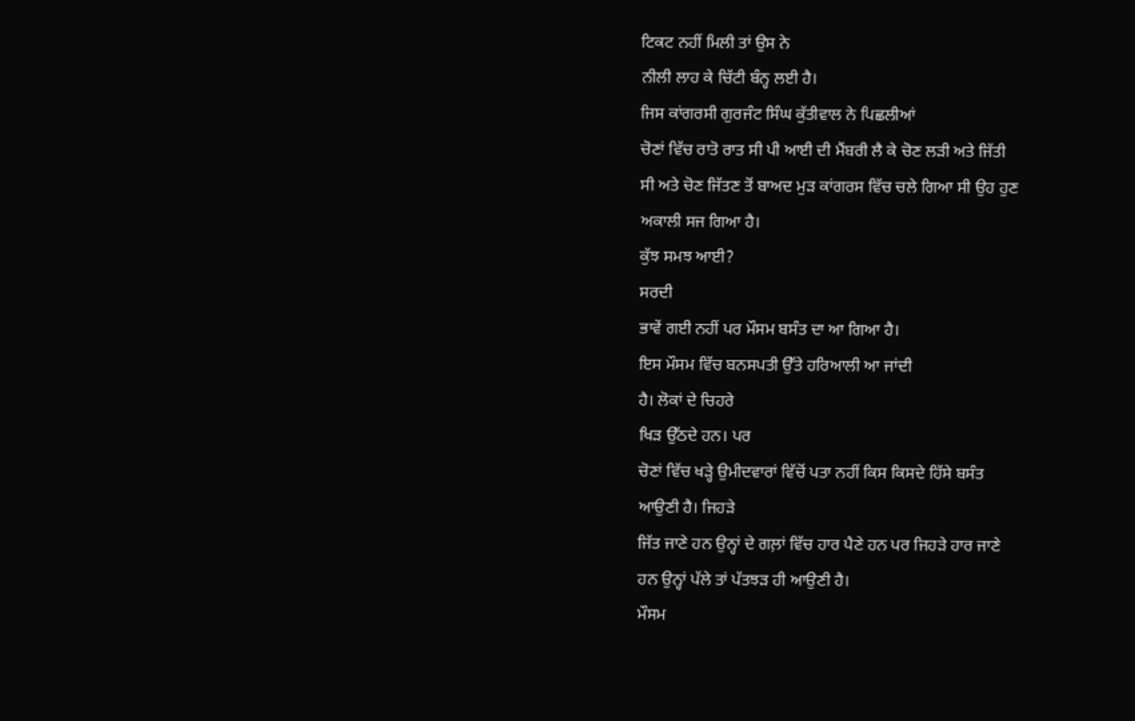ਟਿਕਟ ਨਹੀਂ ਮਿਲੀ ਤਾਂ ਉਸ ਨੇ
ਨੀਲੀ ਲਾਹ ਕੇ ਚਿੱਟੀ ਬੰਨ੍ਹ ਲਈ ਹੈ।
ਜਿਸ ਕਾਂਗਰਸੀ ਗੁਰਜੰਟ ਸਿੰਘ ਕੁੱਤੀਵਾਲ ਨੇ ਪਿਛਲੀਆਂ
ਚੋਣਾਂ ਵਿੱਚ ਰਾਤੋ ਰਾਤ ਸੀ ਪੀ ਆਈ ਦੀ ਮੈਂਬਰੀ ਲੈ ਕੇ ਚੋਣ ਲੜੀ ਅਤੇ ਜਿੱਤੀ
ਸੀ ਅਤੇ ਚੋਣ ਜਿੱਤਣ ਤੋਂ ਬਾਅਦ ਮੁੜ ਕਾਂਗਰਸ ਵਿੱਚ ਚਲੇ ਗਿਆ ਸੀ ਉਹ ਹੁਣ
ਅਕਾਲੀ ਸਜ ਗਿਆ ਹੈ।
ਕੁੱਝ ਸਮਝ ਆਈ?
ਸਰਦੀ
ਭਾਵੇਂ ਗਈ ਨਹੀਂ ਪਰ ਮੌਸਮ ਬਸੰਤ ਦਾ ਆ ਗਿਆ ਹੈ।
ਇਸ ਮੌਸਮ ਵਿੱਚ ਬਨਸਪਤੀ ਉੱਤੇ ਹਰਿਆਲੀ ਆ ਜਾਂਦੀ
ਹੈ। ਲੋਕਾਂ ਦੇ ਚਿਹਰੇ
ਖਿੜ ਉੱਠਦੇ ਹਨ। ਪਰ
ਚੋਣਾਂ ਵਿੱਚ ਖੜ੍ਹੇ ਉਮੀਦਵਾਰਾਂ ਵਿੱਚੋਂ ਪਤਾ ਨਹੀਂ ਕਿਸ ਕਿਸਦੇ ਹਿੱਸੇ ਬਸੰਤ
ਆਉਣੀ ਹੈ। ਜਿਹੜੇ
ਜਿੱਤ ਜਾਣੇ ਹਨ ਉਨ੍ਹਾਂ ਦੇ ਗਲ਼ਾਂ ਵਿੱਚ ਹਾਰ ਪੈਣੇ ਹਨ ਪਰ ਜਿਹੜੇ ਹਾਰ ਜਾਣੇ
ਹਨ ਉਨ੍ਹਾਂ ਪੱਲੇ ਤਾਂ ਪੱਤਝੜ ਹੀ ਆਉਣੀ ਹੈ।
ਮੌਸਮ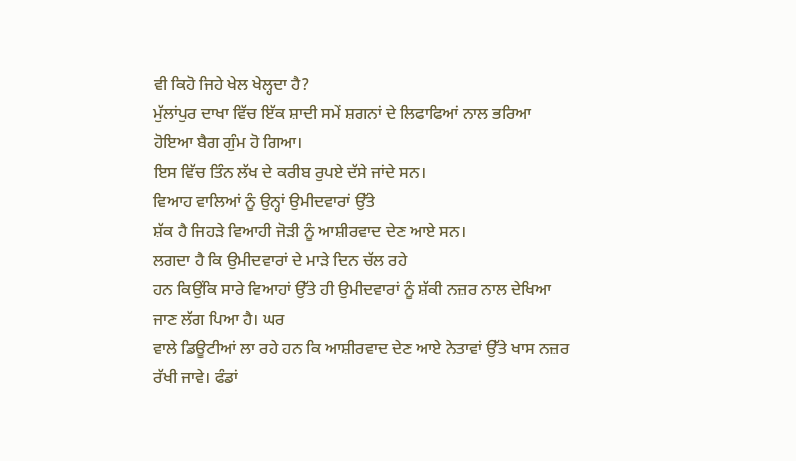ਵੀ ਕਿਹੋ ਜਿਹੇ ਖੇਲ ਖੇਲ੍ਹਦਾ ਹੈ?
ਮੁੱਲਾਂਪੁਰ ਦਾਖਾ ਵਿੱਚ ਇੱਕ ਸ਼ਾਦੀ ਸਮੇਂ ਸ਼ਗਨਾਂ ਦੇ ਲਿਫਾਫਿਆਂ ਨਾਲ ਭਰਿਆ
ਹੋਇਆ ਬੈਗ ਗੁੰਮ ਹੋ ਗਿਆ।
ਇਸ ਵਿੱਚ ਤਿੰਨ ਲੱਖ ਦੇ ਕਰੀਬ ਰੁਪਏ ਦੱਸੇ ਜਾਂਦੇ ਸਨ।
ਵਿਆਹ ਵਾਲਿਆਂ ਨੂੰ ਉਨ੍ਹਾਂ ਉਮੀਦਵਾਰਾਂ ਉੱਤੇ
ਸ਼ੱਕ ਹੈ ਜਿਹੜੇ ਵਿਆਹੀ ਜੋੜੀ ਨੂੰ ਆਸ਼ੀਰਵਾਦ ਦੇਣ ਆਏ ਸਨ।
ਲਗਦਾ ਹੈ ਕਿ ਉਮੀਦਵਾਰਾਂ ਦੇ ਮਾੜੇ ਦਿਨ ਚੱਲ ਰਹੇ
ਹਨ ਕਿਉਂਕਿ ਸਾਰੇ ਵਿਆਹਾਂ ਉੱਤੇ ਹੀ ਉਮੀਦਵਾਰਾਂ ਨੂੰ ਸ਼ੱਕੀ ਨਜ਼ਰ ਨਾਲ ਦੇਖਿਆ
ਜਾਣ ਲੱਗ ਪਿਆ ਹੈ। ਘਰ
ਵਾਲੇ ਡਿਊਟੀਆਂ ਲਾ ਰਹੇ ਹਨ ਕਿ ਆਸ਼ੀਰਵਾਦ ਦੇਣ ਆਏ ਨੇਤਾਵਾਂ ਉੱਤੇ ਖਾਸ ਨਜ਼ਰ
ਰੱਖੀ ਜਾਵੇ। ਫੰਡਾਂ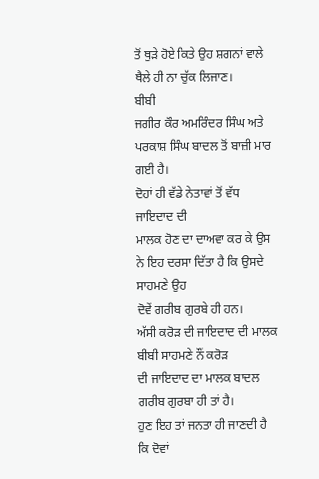ਤੋਂ ਥੁੜੇ ਹੋਏ ਕਿਤੇ ਉਹ ਸ਼ਗਨਾਂ ਵਾਲੇ ਥੈਲੇ ਹੀ ਨਾ ਚੁੱਕ ਲਿਜਾਣ।
ਬੀਬੀ
ਜਗੀਰ ਕੌਰ ਅਮਰਿੰਦਰ ਸਿੰਘ ਅਤੇ ਪਰਕਾਸ਼ ਸਿੰਘ ਬਾਦਲ ਤੋਂ ਬਾਜ਼ੀ ਮਾਰ ਗਈ ਹੈ।
ਦੋਹਾਂ ਹੀ ਵੱਡੇ ਨੇਤਾਵਾਂ ਤੋਂ ਵੱਧ ਜਾਇਦਾਦ ਦੀ
ਮਾਲਕ ਹੋਣ ਦਾ ਦਾਅਵਾ ਕਰ ਕੇ ਉਸ ਨੇ ਇਹ ਦਰਸਾ ਦਿੱਤਾ ਹੈ ਕਿ ਉਸਦੇ ਸਾਹਮਣੇ ਉਹ
ਦੋਵੇਂ ਗਰੀਬ ਗੁਰਬੇ ਹੀ ਹਨ।
ਅੱਸੀ ਕਰੋੜ ਦੀ ਜਾਇਦਾਦ ਦੀ ਮਾਲਕ ਬੀਬੀ ਸਾਹਮਣੇ ਨੌਂ ਕਰੋੜ
ਦੀ ਜਾਇਦਾਦ ਦਾ ਮਾਲਕ ਬਾਦਲ ਗਰੀਬ ਗੁਰਬਾ ਹੀ ਤਾਂ ਹੈ।
ਹੁਣ ਇਹ ਤਾਂ ਜਨਤਾ ਹੀ ਜਾਣਦੀ ਹੈ ਕਿ ਦੋਵਾਂ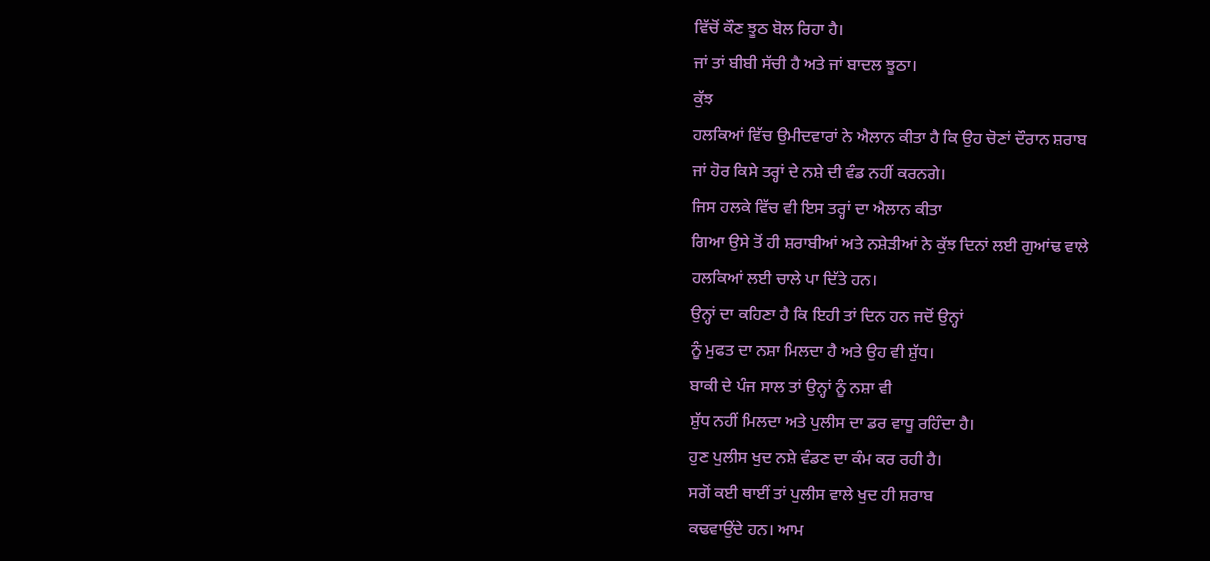ਵਿੱਚੋਂ ਕੌਣ ਝੂਠ ਬੋਲ ਰਿਹਾ ਹੈ।
ਜਾਂ ਤਾਂ ਬੀਬੀ ਸੱਚੀ ਹੈ ਅਤੇ ਜਾਂ ਬਾਦਲ ਝੂਠਾ।
ਕੁੱਝ
ਹਲਕਿਆਂ ਵਿੱਚ ਉਮੀਦਵਾਰਾਂ ਨੇ ਐਲਾਨ ਕੀਤਾ ਹੈ ਕਿ ਉਹ ਚੋਣਾਂ ਦੌਰਾਨ ਸ਼ਰਾਬ
ਜਾਂ ਹੋਰ ਕਿਸੇ ਤਰ੍ਹਾਂ ਦੇ ਨਸ਼ੇ ਦੀ ਵੰਡ ਨਹੀਂ ਕਰਨਗੇ।
ਜਿਸ ਹਲਕੇ ਵਿੱਚ ਵੀ ਇਸ ਤਰ੍ਹਾਂ ਦਾ ਐਲਾਨ ਕੀਤਾ
ਗਿਆ ਉਸੇ ਤੋਂ ਹੀ ਸ਼ਰਾਬੀਆਂ ਅਤੇ ਨਸ਼ੇੜੀਆਂ ਨੇ ਕੁੱਝ ਦਿਨਾਂ ਲਈ ਗੁਆਂਢ ਵਾਲੇ
ਹਲਕਿਆਂ ਲਈ ਚਾਲੇ ਪਾ ਦਿੱਤੇ ਹਨ।
ਉਨ੍ਹਾਂ ਦਾ ਕਹਿਣਾ ਹੈ ਕਿ ਇਹੀ ਤਾਂ ਦਿਨ ਹਨ ਜਦੋਂ ਉਨ੍ਹਾਂ
ਨੂੰ ਮੁਫਤ ਦਾ ਨਸ਼ਾ ਮਿਲਦਾ ਹੈ ਅਤੇ ਉਹ ਵੀ ਸ਼ੁੱਧ।
ਬਾਕੀ ਦੇ ਪੰਜ ਸਾਲ ਤਾਂ ਉਨ੍ਹਾਂ ਨੂੰ ਨਸ਼ਾ ਵੀ
ਸ਼ੁੱਧ ਨਹੀਂ ਮਿਲਦਾ ਅਤੇ ਪੁਲੀਸ ਦਾ ਡਰ ਵਾਧੂ ਰਹਿੰਦਾ ਹੈ।
ਹੁਣ ਪੁਲੀਸ ਖੁਦ ਨਸ਼ੇ ਵੰਡਣ ਦਾ ਕੰਮ ਕਰ ਰਹੀ ਹੈ।
ਸਗੋਂ ਕਈ ਥਾਈਂ ਤਾਂ ਪੁਲੀਸ ਵਾਲੇ ਖੁਦ ਹੀ ਸ਼ਰਾਬ
ਕਢਵਾਉਂਦੇ ਹਨ। ਆਮ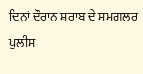ਦਿਨਾਂ ਦੌਰਾਨ ਸ਼ਰਾਬ ਦੇ ਸਮਗਲਰ ਪੁਲੀਸ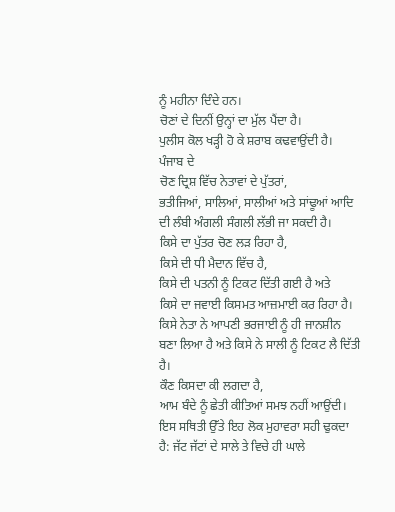ਨੂੰ ਮਹੀਨਾ ਦਿੰਦੇ ਹਨ।
ਚੋਣਾਂ ਦੇ ਦਿਨੀਂ ਉਨ੍ਹਾਂ ਦਾ ਮੁੱਲ ਪੈਂਦਾ ਹੈ।
ਪੁਲੀਸ ਕੋਲ ਖੜ੍ਹੀ ਹੋ ਕੇ ਸ਼ਰਾਬ ਕਢਵਾਉਂਦੀ ਹੈ।
ਪੰਜਾਬ ਦੇ
ਚੋਣ ਦ੍ਰਿਸ਼ ਵਿੱਚ ਨੇਤਾਵਾਂ ਦੇ ਪੁੱਤਰਾਂ,
ਭਤੀਜਿਆਂ, ਸਾਲਿਆਂ, ਸਾਲੀਆਂ ਅਤੇ ਸਾਂਢੂਆਂ ਆਦਿ
ਦੀ ਲੰਬੀ ਅੰਗਲੀ ਸੰਗਲੀ ਲੱਭੀ ਜਾ ਸਕਦੀ ਹੈ।
ਕਿਸੇ ਦਾ ਪੁੱਤਰ ਚੋਣ ਲੜ ਰਿਹਾ ਹੈ,
ਕਿਸੇ ਦੀ ਧੀ ਮੈਦਾਨ ਵਿੱਚ ਹੈ,
ਕਿਸੇ ਦੀ ਪਤਨੀ ਨੂੰ ਟਿਕਟ ਦਿੱਤੀ ਗਈ ਹੈ ਅਤੇ
ਕਿਸੇ ਦਾ ਜਵਾਈ ਕਿਸਮਤ ਆਜ਼ਮਾਈ ਕਰ ਰਿਹਾ ਹੈ।
ਕਿਸੇ ਨੇਤਾ ਨੇ ਆਪਣੀ ਭਰਜਾਈ ਨੂੰ ਹੀ ਜਾਨਸ਼ੀਨ
ਬਣਾ ਲਿਆ ਹੈ ਅਤੇ ਕਿਸੇ ਨੇ ਸਾਲੀ ਨੂੰ ਟਿਕਟ ਲੈ ਦਿੱਤੀ ਹੈ।
ਕੌਣ ਕਿਸਦਾ ਕੀ ਲਗਦਾ ਹੈ,
ਆਮ ਬੰਦੇ ਨੂੰ ਛੇਤੀ ਕੀਤਿਆਂ ਸਮਝ ਨਹੀਂ ਆਉਂਦੀ।
ਇਸ ਸਥਿਤੀ ਉੱਤੇ ਇਹ ਲੋਕ ਮੁਹਾਵਰਾ ਸਹੀ ਢੁਕਦਾ
ਹੈ: ਜੱਟ ਜੱਟਾਂ ਦੇ ਸਾਲੇ ਤੇ ਵਿਚੇ ਹੀ ਘਾਲੇ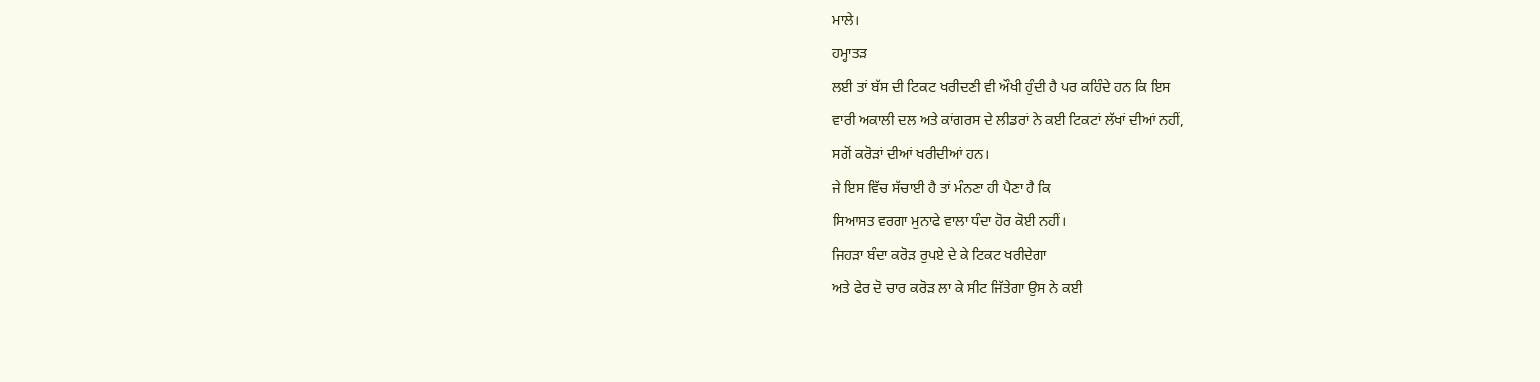ਮਾਲੇ।
ਹਮ੍ਹਾਤੜ
ਲਈ ਤਾਂ ਬੱਸ ਦੀ ਟਿਕਟ ਖਰੀਦਣੀ ਵੀ ਔਖੀ ਹੁੰਦੀ ਹੈ ਪਰ ਕਹਿੰਦੇ ਹਨ ਕਿ ਇਸ
ਵਾਰੀ ਅਕਾਲੀ ਦਲ ਅਤੇ ਕਾਂਗਰਸ ਦੇ ਲੀਡਰਾਂ ਨੇ ਕਈ ਟਿਕਟਾਂ ਲੱਖਾਂ ਦੀਆਂ ਨਹੀਂ,
ਸਗੋਂ ਕਰੋੜਾਂ ਦੀਆਂ ਖਰੀਦੀਆਂ ਹਨ।
ਜੇ ਇਸ ਵਿੱਚ ਸੱਚਾਈ ਹੈ ਤਾਂ ਮੰਨਣਾ ਹੀ ਪੈਣਾ ਹੈ ਕਿ
ਸਿਆਸਤ ਵਰਗਾ ਮੁਨਾਫੇ ਵਾਲਾ ਧੰਦਾ ਹੋਰ ਕੋਈ ਨਹੀਂ।
ਜਿਹੜਾ ਬੰਦਾ ਕਰੋੜ ਰੁਪਏ ਦੇ ਕੇ ਟਿਕਟ ਖਰੀਦੇਗਾ
ਅਤੇ ਫੇਰ ਦੋ ਚਾਰ ਕਰੋੜ ਲਾ ਕੇ ਸੀਟ ਜਿੱਤੇਗਾ ਉਸ ਨੇ ਕਈ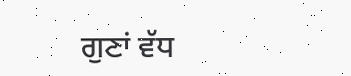ਗੁਣਾਂ ਵੱਧ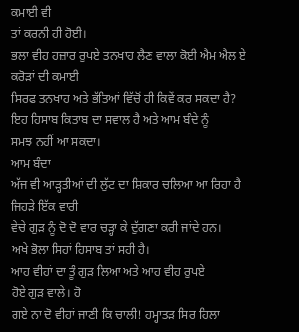ਕਮਾਈ ਵੀ
ਤਾਂ ਕਰਨੀ ਹੀ ਹੋਈ।
ਭਲਾ ਵੀਹ ਹਜ਼ਾਰ ਰੁਪਏ ਤਨਖਾਹ ਲੈਣ ਵਾਲਾ ਕੋਈ ਐਮ ਐਲ ਏ ਕਰੋੜਾਂ ਦੀ ਕਮਾਈ
ਸਿਰਫ ਤਨਖਾਹ ਅਤੇ ਭੱਤਿਆਂ ਵਿੱਚੋਂ ਹੀ ਕਿਵੇਂ ਕਰ ਸਕਦਾ ਹੈ?
ਇਹ ਹਿਸਾਬ ਕਿਤਾਬ ਦਾ ਸਵਾਲ ਹੈ ਅਤੇ ਆਮ ਬੰਦੇ ਨੂੰ
ਸਮਝ ਨਹੀਂ ਆ ਸਕਦਾ।
ਆਮ ਬੰਦਾ
ਅੱਜ ਵੀ ਆੜ੍ਹਤੀਆਂ ਦੀ ਲੁੱਟ ਦਾ ਸ਼ਿਕਾਰ ਚਲਿਆ ਆ ਰਿਹਾ ਹੈ ਜਿਹੜੇ ਇੱਕ ਵਾਰੀ
ਵੇਚੇ ਗੁੜ ਨੂੰ ਦੋ ਦੋ ਵਾਰ ਚੜ੍ਹਾ ਕੇ ਦੁੱਗਣਾ ਕਰੀ ਜਾਂਦੇ ਹਨ।
ਅਖੇ ਭੋਲਾ ਸਿਹਾਂ ਹਿਸਾਬ ਤਾਂ ਸਹੀ ਹੈ।
ਆਹ ਵੀਹਾਂ ਦਾ ਤੂੰ ਗੁੜ ਲਿਆ ਅਤੇ ਆਹ ਵੀਹ ਰੁਪਏ
ਹੋਏ ਗੁੜ ਵਾਲੇ। ਹੋ
ਗਏ ਨਾ ਦੋ ਵੀਹਾਂ ਜਾਣੀ ਕਿ ਚਾਲੀ! ਹਮ੍ਹਾਤੜ ਸਿਰ ਹਿਲਾ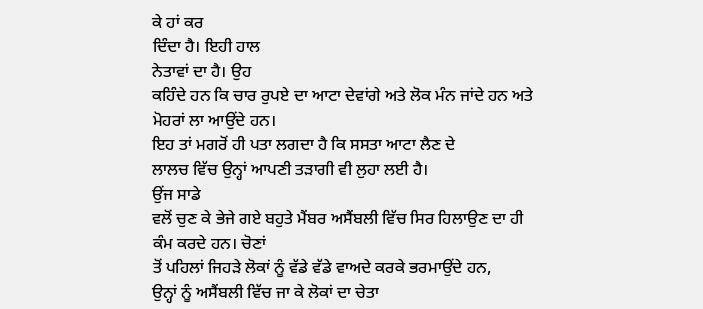ਕੇ ਹਾਂ ਕਰ
ਦਿੰਦਾ ਹੈ। ਇਹੀ ਹਾਲ
ਨੇਤਾਵਾਂ ਦਾ ਹੈ। ਉਹ
ਕਹਿੰਦੇ ਹਨ ਕਿ ਚਾਰ ਰੁਪਏ ਦਾ ਆਟਾ ਦੇਵਾਂਗੇ ਅਤੇ ਲੋਕ ਮੰਨ ਜਾਂਦੇ ਹਨ ਅਤੇ
ਮੋਹਰਾਂ ਲਾ ਆਉਂਦੇ ਹਨ।
ਇਹ ਤਾਂ ਮਗਰੋਂ ਹੀ ਪਤਾ ਲਗਦਾ ਹੈ ਕਿ ਸਸਤਾ ਆਟਾ ਲੈਣ ਦੇ
ਲਾਲਚ ਵਿੱਚ ਉਨ੍ਹਾਂ ਆਪਣੀ ਤੜਾਗੀ ਵੀ ਲੁਹਾ ਲਈ ਹੈ।
ਉਂਜ ਸਾਡੇ
ਵਲੋਂ ਚੁਣ ਕੇ ਭੇਜੇ ਗਏ ਬਹੁਤੇ ਮੈਂਬਰ ਅਸੈਂਬਲੀ ਵਿੱਚ ਸਿਰ ਹਿਲਾਉਣ ਦਾ ਹੀ
ਕੰਮ ਕਰਦੇ ਹਨ। ਚੋਣਾਂ
ਤੋਂ ਪਹਿਲਾਂ ਜਿਹੜੇ ਲੋਕਾਂ ਨੂੰ ਵੱਡੇ ਵੱਡੇ ਵਾਅਦੇ ਕਰਕੇ ਭਰਮਾਉਂਦੇ ਹਨ,
ਉਨ੍ਹਾਂ ਨੂੰ ਅਸੈਂਬਲੀ ਵਿੱਚ ਜਾ ਕੇ ਲੋਕਾਂ ਦਾ ਚੇਤਾ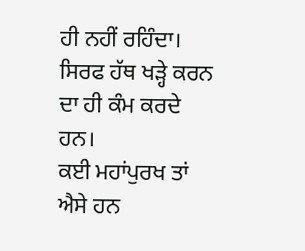ਹੀ ਨਹੀਂ ਰਹਿੰਦਾ।
ਸਿਰਫ ਹੱਥ ਖੜ੍ਹੇ ਕਰਨ ਦਾ ਹੀ ਕੰਮ ਕਰਦੇ ਹਨ।
ਕਈ ਮਹਾਂਪੁਰਖ ਤਾਂ ਐਸੇ ਹਨ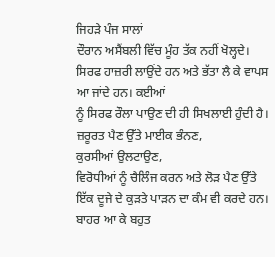ਜਿਹੜੇ ਪੰਜ ਸਾਲਾਂ
ਦੌਰਾਨ ਅਸੈਂਬਲੀ ਵਿੱਚ ਮੂੰਹ ਤੱਕ ਨਹੀਂ ਖੋਲ੍ਹਦੇ।
ਸਿਰਫ ਹਾਜ਼ਰੀ ਲਾਉਂਦੇ ਹਨ ਅਤੇ ਭੱਤਾ ਲੈ ਕੇ ਵਾਪਸ
ਆ ਜਾਂਦੇ ਹਨ। ਕਈਆਂ
ਨੂੰ ਸਿਰਫ ਰੌਲਾ ਪਾਉਣ ਦੀ ਹੀ ਸਿਖਲਾਈ ਹੁੰਦੀ ਹੈ।
ਜ਼ਰੂਰਤ ਪੈਣ ਉੱਤੇ ਮਾਈਕ ਭੰਨਣ,
ਕੁਰਸੀਆਂ ਉਲਟਾਉਣ,
ਵਿਰੋਧੀਆਂ ਨੂੰ ਚੈਲਿੰਜ ਕਰਨ ਅਤੇ ਲੋੜ ਪੈਣ ਉੱਤੇ
ਇੱਕ ਦੂਜੇ ਦੇ ਕੁੜਤੇ ਪਾੜਨ ਦਾ ਕੰਮ ਵੀ ਕਰਦੇ ਹਨ।
ਬਾਹਰ ਆ ਕੇ ਬਹੁਤ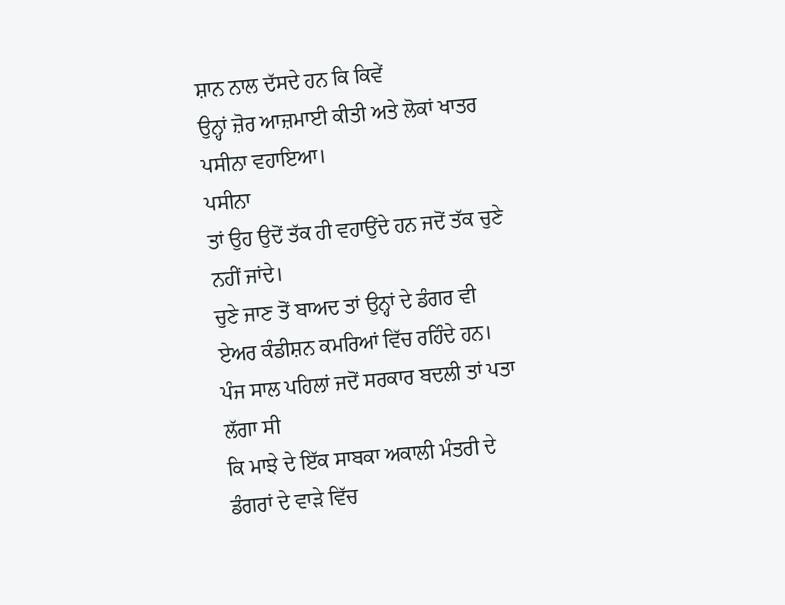ਸ਼ਾਨ ਨਾਲ ਦੱਸਦੇ ਹਨ ਕਿ ਕਿਵੇਂ
ਉਨ੍ਹਾਂ ਜ਼ੋਰ ਆਜ਼ਮਾਈ ਕੀਤੀ ਅਤੇ ਲੋਕਾਂ ਖਾਤਰ ਪਸੀਨਾ ਵਹਾਇਆ।
ਪਸੀਨਾ
ਤਾਂ ਉਹ ਉਦੋਂ ਤੱਕ ਹੀ ਵਹਾਉਂਦੇ ਹਨ ਜਦੋਂ ਤੱਕ ਚੁਣੇ ਨਹੀਂ ਜਾਂਦੇ।
ਚੁਣੇ ਜਾਣ ਤੋਂ ਬਾਅਦ ਤਾਂ ਉਨ੍ਹਾਂ ਦੇ ਡੰਗਰ ਵੀ
ਏਅਰ ਕੰਡੀਸ਼ਨ ਕਮਰਿਆਂ ਵਿੱਚ ਰਹਿੰਦੇ ਹਨ।
ਪੰਜ ਸਾਲ ਪਹਿਲਾਂ ਜਦੋਂ ਸਰਕਾਰ ਬਦਲੀ ਤਾਂ ਪਤਾ ਲੱਗਾ ਸੀ
ਕਿ ਮਾਝੇ ਦੇ ਇੱਕ ਸਾਬਕਾ ਅਕਾਲੀ ਮੰਤਰੀ ਦੇ ਡੰਗਰਾਂ ਦੇ ਵਾੜੇ ਵਿੱਚ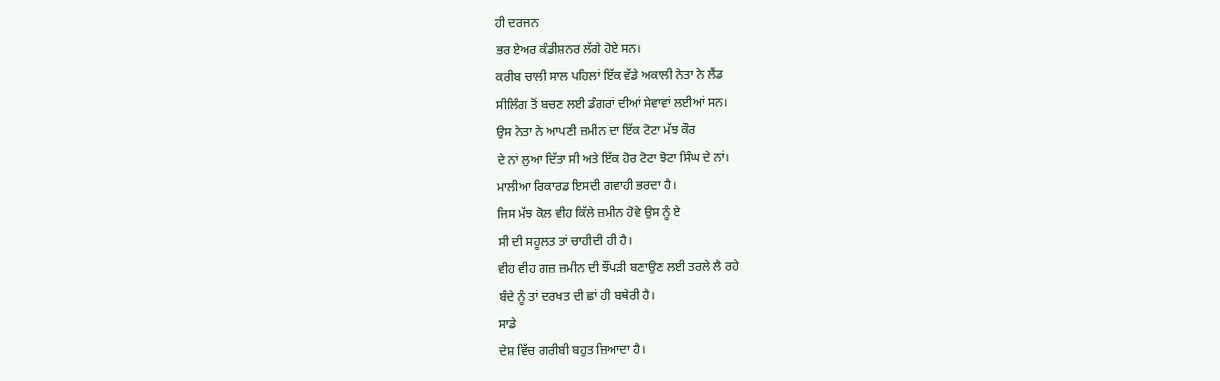ਹੀ ਦਰਜਨ
ਭਰ ਏਅਰ ਕੰਡੀਸ਼ਨਰ ਲੱਗੇ ਹੋਏ ਸਨ।
ਕਰੀਬ ਚਾਲੀ ਸਾਲ ਪਹਿਲਾਂ ਇੱਕ ਵੱਡੇ ਅਕਾਲੀ ਨੇਤਾ ਨੇ ਲੈਂਡ
ਸੀਲਿੰਗ ਤੋਂ ਬਚਣ ਲਈ ਡੰਗਰਾਂ ਦੀਆਂ ਸੇਵਾਵਾਂ ਲਈਆਂ ਸਨ।
ਉਸ ਨੇਤਾ ਨੇ ਆਪਣੀ ਜ਼ਮੀਨ ਦਾ ਇੱਕ ਟੋਟਾ ਮੱਝ ਕੌਰ
ਦੇ ਨਾਂ ਲੁਆ ਦਿੱਤਾ ਸੀ ਅਤੇ ਇੱਕ ਹੋਰ ਟੋਟਾ ਝੋਟਾ ਸਿੰਘ ਦੇ ਨਾਂ।
ਮਾਲੀਆ ਰਿਕਾਰਡ ਇਸਦੀ ਗਵਾਹੀ ਭਰਦਾ ਹੈ।
ਜਿਸ ਮੱਝ ਕੋਲ ਵੀਹ ਕਿੱਲੇ ਜ਼ਮੀਨ ਹੋਵੇ ਉਸ ਨੂੰ ਏ
ਸੀ ਦੀ ਸਹੂਲਤ ਤਾਂ ਚਾਹੀਦੀ ਹੀ ਹੈ।
ਵੀਹ ਵੀਹ ਗਜ਼ ਜ਼ਮੀਨ ਦੀ ਝੌਂਪੜੀ ਬਣਾਉਣ ਲਈ ਤਰਲੇ ਲੈ ਰਹੇ
ਬੰਦੇ ਨੂੰ ਤਾਂ ਦਰਖਤ ਦੀ ਛਾਂ ਹੀ ਬਥੇਰੀ ਹੈ।
ਸਾਡੇ
ਦੇਸ਼ ਵਿੱਚ ਗਰੀਬੀ ਬਹੁਤ ਜ਼ਿਆਦਾ ਹੈ।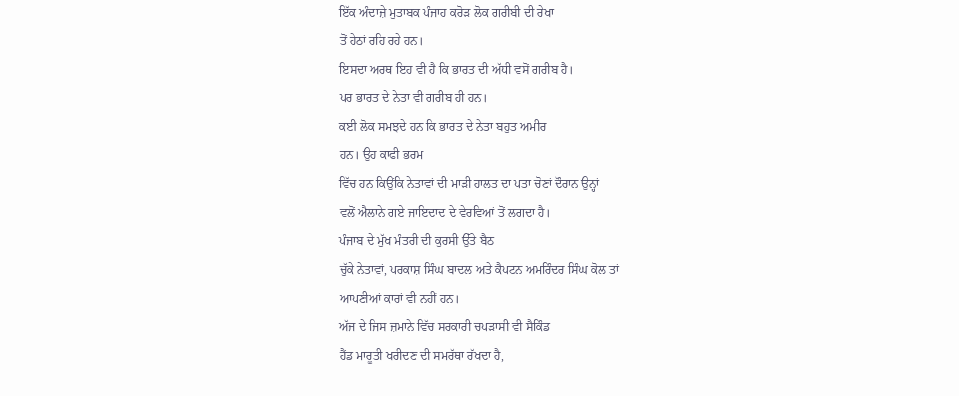ਇੱਕ ਅੰਦਾਜ਼ੇ ਮੁਤਾਬਕ ਪੰਜਾਹ ਕਰੋੜ ਲੋਕ ਗਰੀਬੀ ਦੀ ਰੇਖਾ
ਤੋਂ ਹੇਠਾਂ ਰਹਿ ਰਹੇ ਹਨ।
ਇਸਦਾ ਅਰਥ ਇਹ ਵੀ ਹੈ ਕਿ ਭਾਰਤ ਦੀ ਅੱਧੀ ਵਸੋਂ ਗਰੀਬ ਹੈ।
ਪਰ ਭਾਰਤ ਦੇ ਨੇਤਾ ਵੀ ਗਰੀਬ ਹੀ ਹਨ।
ਕਈ ਲੋਕ ਸਮਝਦੇ ਹਨ ਕਿ ਭਾਰਤ ਦੇ ਨੇਤਾ ਬਹੁਤ ਅਮੀਰ
ਹਨ। ਉਹ ਕਾਫੀ ਭਰਮ
ਵਿੱਚ ਹਨ ਕਿਉਂਕਿ ਨੇਤਾਵਾਂ ਦੀ ਮਾੜੀ ਹਾਲਤ ਦਾ ਪਤਾ ਚੋਣਾਂ ਦੌਰਾਨ ਉਨ੍ਹਾਂ
ਵਲੋਂ ਐਲਾਨੇ ਗਏ ਜਾਇਦਾਦ ਦੇ ਵੇਰਵਿਆਂ ਤੋਂ ਲਗਦਾ ਹੈ।
ਪੰਜਾਬ ਦੇ ਮੁੱਖ ਮੰਤਰੀ ਦੀ ਕੁਰਸੀ ਉੱਤੇ ਬੈਠ
ਚੁੱਕੇ ਨੇਤਾਵਾਂ, ਪਰਕਾਸ਼ ਸਿੰਘ ਬਾਦਲ ਅਤੇ ਕੈਪਟਨ ਅਮਰਿੰਦਰ ਸਿੰਘ ਕੋਲ ਤਾਂ
ਆਪਣੀਆਂ ਕਾਰਾਂ ਵੀ ਨਹੀਂ ਹਨ।
ਅੱਜ ਦੇ ਜਿਸ ਜ਼ਮਾਨੇ ਵਿੱਚ ਸਰਕਾਰੀ ਚਪੜਾਸੀ ਵੀ ਸੈਕਿੰਡ
ਹੈਂਡ ਮਾਰੂਤੀ ਖਰੀਦਣ ਦੀ ਸਮਰੱਥਾ ਰੱਖਦਾ ਹੈ,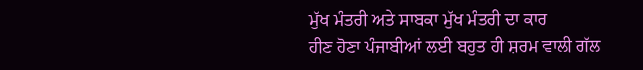ਮੁੱਖ ਮੰਤਰੀ ਅਤੇ ਸਾਬਕਾ ਮੁੱਖ ਮੰਤਰੀ ਦਾ ਕਾਰ
ਹੀਣ ਹੋਣਾ ਪੰਜਾਬੀਆਂ ਲਈ ਬਹੁਤ ਹੀ ਸ਼ਰਮ ਵਾਲੀ ਗੱਲ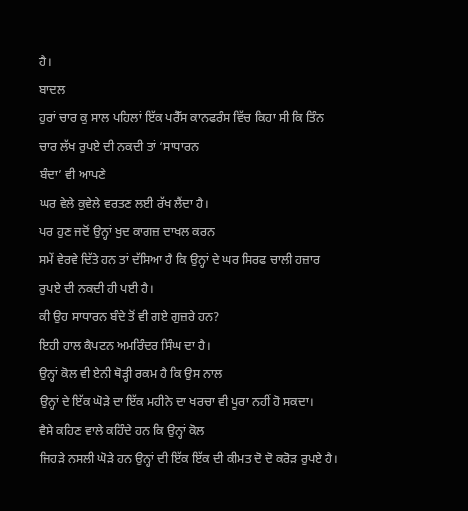ਹੈ।
ਬਾਦਲ
ਹੁਰਾਂ ਚਾਰ ਕੁ ਸਾਲ ਪਹਿਲਾਂ ਇੱਕ ਪਰੈੱਸ ਕਾਨਫਰੰਸ ਵਿੱਚ ਕਿਹਾ ਸੀ ਕਿ ਤਿੰਨ
ਚਾਰ ਲੱਖ ਰੁਪਏ ਦੀ ਨਕਦੀ ਤਾਂ ‘ਸਾਧਾਰਨ
ਬੰਦਾ’ ਵੀ ਆਪਣੇ
ਘਰ ਵੇਲੇ ਕੁਵੇਲੇ ਵਰਤਣ ਲਈ ਰੱਖ ਲੈਂਦਾ ਹੈ।
ਪਰ ਹੁਣ ਜਦੋਂ ਉਨ੍ਹਾਂ ਖੁਦ ਕਾਗਜ਼ ਦਾਖਲ ਕਰਨ
ਸਮੇਂ ਵੇਰਵੇ ਦਿੱਤੇ ਹਨ ਤਾਂ ਦੱਸਿਆ ਹੈ ਕਿ ਉਨ੍ਹਾਂ ਦੇ ਘਰ ਸਿਰਫ ਚਾਲੀ ਹਜ਼ਾਰ
ਰੁਪਏ ਦੀ ਨਕਦੀ ਹੀ ਪਈ ਹੈ।
ਕੀ ਉਹ ਸਾਧਾਰਨ ਬੰਦੇ ਤੋਂ ਵੀ ਗਏ ਗੁਜ਼ਰੇ ਹਨ?
ਇਹੀ ਹਾਲ ਕੈਪਟਨ ਅਮਰਿੰਦਰ ਸਿੰਘ ਦਾ ਹੈ।
ਉਨ੍ਹਾਂ ਕੋਲ ਵੀ ਏਨੀ ਥੋੜ੍ਹੀ ਰਕਮ ਹੈ ਕਿ ਉਸ ਨਾਲ
ਉਨ੍ਹਾਂ ਦੇ ਇੱਕ ਘੋੜੇ ਦਾ ਇੱਕ ਮਹੀਨੇ ਦਾ ਖਰਚਾ ਵੀ ਪੂਰਾ ਨਹੀਂ ਹੋ ਸਕਦਾ।
ਵੈਸੇ ਕਹਿਣ ਵਾਲੇ ਕਹਿੰਦੇ ਹਨ ਕਿ ਉਨ੍ਹਾਂ ਕੋਲ
ਜਿਹੜੇ ਨਸਲੀ ਘੋੜੇ ਹਨ ਉਨ੍ਹਾਂ ਦੀ ਇੱਕ ਇੱਕ ਦੀ ਕੀਮਤ ਦੋ ਦੋ ਕਰੋੜ ਰੁਪਏ ਹੈ।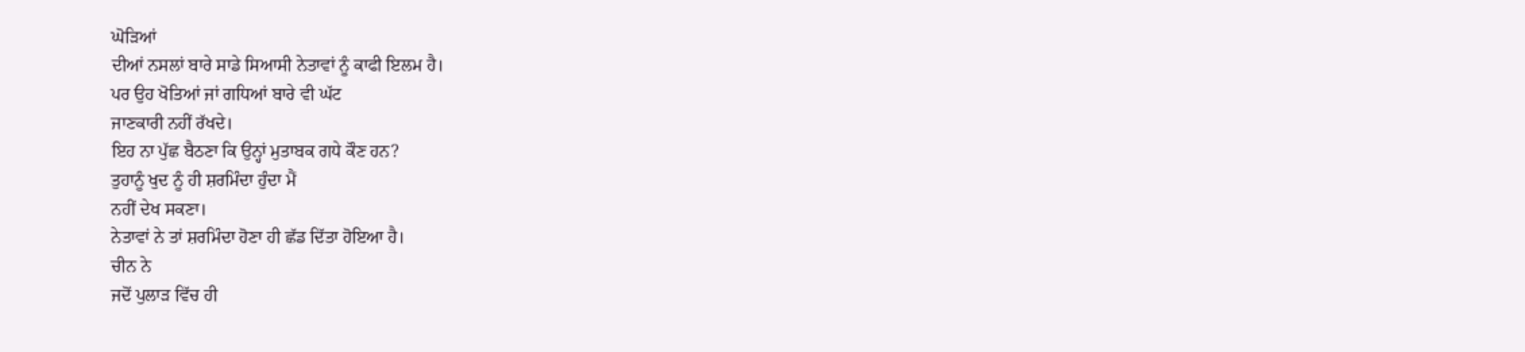ਘੋੜਿਆਂ
ਦੀਆਂ ਨਸਲਾਂ ਬਾਰੇ ਸਾਡੇ ਸਿਆਸੀ ਨੇਤਾਵਾਂ ਨੂੰ ਕਾਫੀ ਇਲਮ ਹੈ।
ਪਰ ਉਹ ਖੋਤਿਆਂ ਜਾਂ ਗਧਿਆਂ ਬਾਰੇ ਵੀ ਘੱਟ
ਜਾਣਕਾਰੀ ਨਹੀਂ ਰੱਖਦੇ।
ਇਹ ਨਾ ਪੁੱਛ ਬੈਠਣਾ ਕਿ ਉਨ੍ਹਾਂ ਮੁਤਾਬਕ ਗਧੇ ਕੌਣ ਹਨ?
ਤੁਹਾਨੂੰ ਖੁਦ ਨੂੰ ਹੀ ਸ਼ਰਮਿੰਦਾ ਹੁੰਦਾ ਮੈਂ
ਨਹੀਂ ਦੇਖ ਸਕਣਾ।
ਨੇਤਾਵਾਂ ਨੇ ਤਾਂ ਸ਼ਰਮਿੰਦਾ ਹੋਣਾ ਹੀ ਛੱਡ ਦਿੱਤਾ ਹੋਇਆ ਹੈ।
ਚੀਨ ਨੇ
ਜਦੋਂ ਪੁਲਾੜ ਵਿੱਚ ਹੀ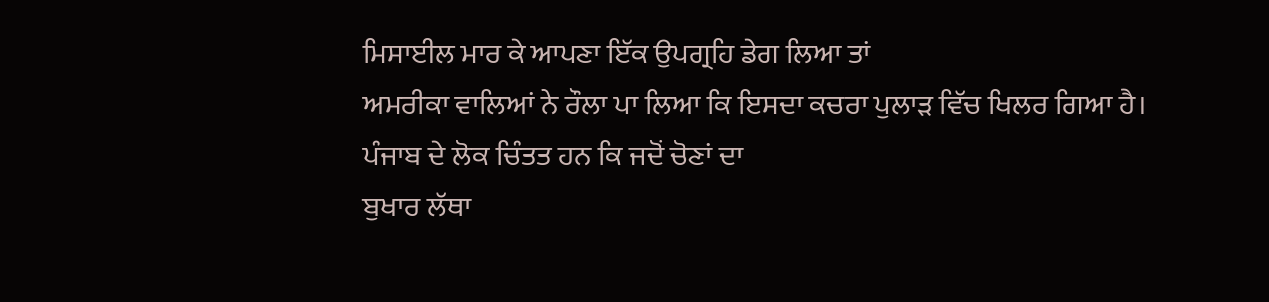ਮਿਸਾਈਲ ਮਾਰ ਕੇ ਆਪਣਾ ਇੱਕ ਉਪਗ੍ਰਹਿ ਡੇਗ ਲਿਆ ਤਾਂ
ਅਮਰੀਕਾ ਵਾਲਿਆਂ ਨੇ ਰੌਲਾ ਪਾ ਲਿਆ ਕਿ ਇਸਦਾ ਕਚਰਾ ਪੁਲਾੜ ਵਿੱਚ ਖਿਲਰ ਗਿਆ ਹੈ।
ਪੰਜਾਬ ਦੇ ਲੋਕ ਚਿੰਤਤ ਹਨ ਕਿ ਜਦੋਂ ਚੋਣਾਂ ਦਾ
ਬੁਖਾਰ ਲੱਥਾ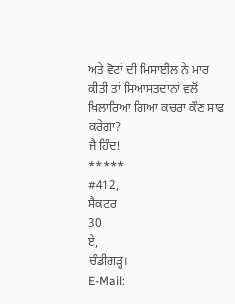ਅਤੇ ਵੋਟਾਂ ਦੀ ਮਿਸਾਈਲ ਨੇ ਮਾਰ ਕੀਤੀ ਤਾਂ ਸਿਆਸਤਦਾਨਾਂ ਵਲੋਂ
ਖਿਲਾਰਿਆ ਗਿਆ ਕਚਰਾ ਕੌਣ ਸਾਫ ਕਰੇਗਾ?
ਜੈ ਹਿੰਦ!
*****
#412,
ਸੈਕਟਰ
30
ਏ,
ਚੰਡੀਗੜ੍ਹ।
E-Mail: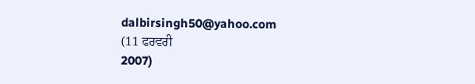dalbirsingh50@yahoo.com
(11 ਫਰਵਰੀ
2007)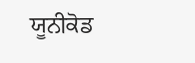ਯੂਨੀਕੋਡ